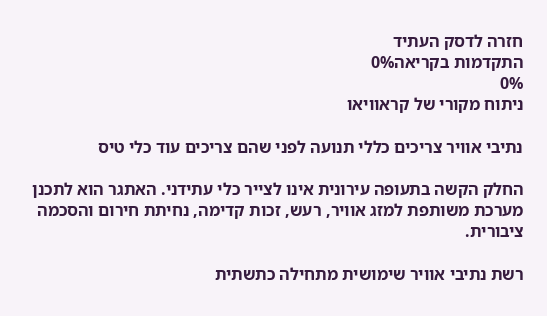חזרה לדסק העתיד
התקדמות בקריאה0%
0%
ניתוח מקורי של קראוויאו

נתיבי אוויר צריכים כללי תנועה לפני שהם צריכים עוד כלי טיס

החלק הקשה בתעופה עירונית אינו לצייר כלי עתידני. האתגר הוא לתכנן מערכת משותפת למזג אוויר, רעש, זכות קדימה, נחיתת חירום והסכמה ציבורית.

רשת נתיבי אוויר שימושית מתחילה כתשתית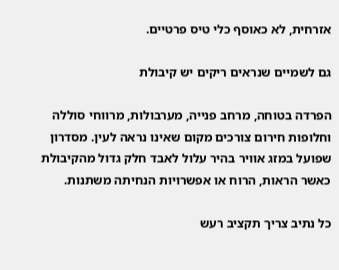אזרחית, לא כאוסף כלי טיס פרטיים.

גם לשמיים שנראים ריקים יש קיבולת

הפרדה בטוחה, מרחב פנייה, מערבולות, מרווחי סוללה וחלופות חירום צורכים מקום שאינו נראה לעין. מסדרון שפועל במזג אוויר בהיר עלול לאבד חלק גדול מהקיבולת כאשר הראות, הרוח או אפשרויות הנחיתה משתנות.

כל נתיב צריך תקציב רעש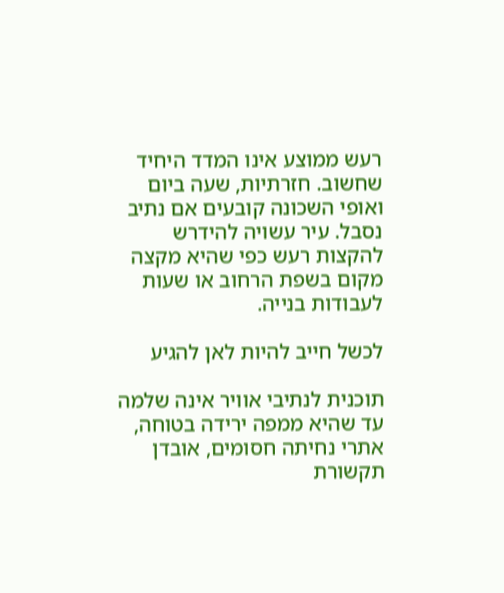רעש ממוצע אינו המדד היחיד שחשוב. חזרתיות, שעה ביום ואופי השכונה קובעים אם נתיב נסבל. עיר עשויה להידרש להקצות רעש כפי שהיא מקצה מקום בשפת הרחוב או שעות לעבודות בנייה.

לכשל חייב להיות לאן להגיע

תוכנית לנתיבי אוויר אינה שלמה עד שהיא ממפה ירידה בטוחה, אתרי נחיתה חסומים, אובדן תקשורת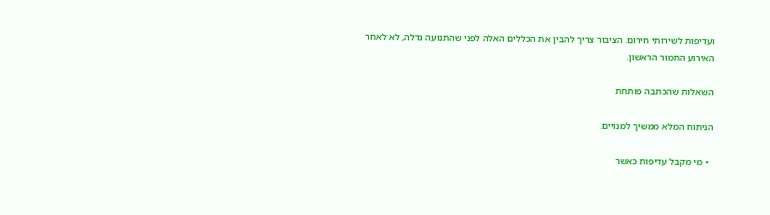ועדיפות לשירותי חירום. הציבור צריך להבין את הכללים האלה לפני שהתנועה גדלה, לא לאחר האירוע החמור הראשון.

השאלות שהכתבה פותחת

הניתוח המלא ממשיך למנויים.

  • מי מקבל עדיפות כאשר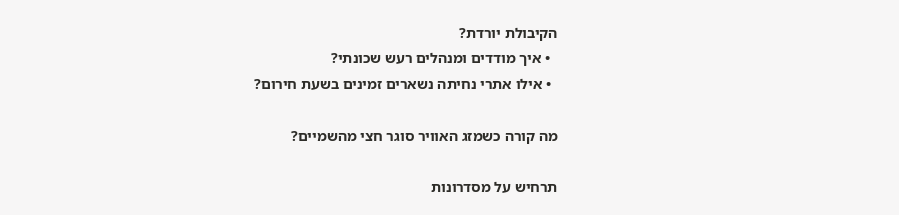הקיבולת יורדת?
  • איך מודדים ומנהלים רעש שכונתי?
  • אילו אתרי נחיתה נשארים זמינים בשעת חירום?

מה קורה כשמזג האוויר סוגר חצי מהשמיים?

תרחיש על מסדרונות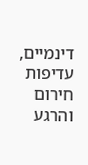דינמיים, עדיפות חירום והרגע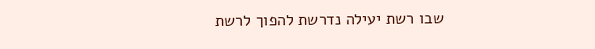שבו רשת יעילה נדרשת להפוך לרשת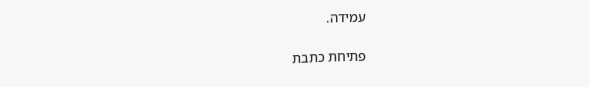עמידה.

פתיחת כתבת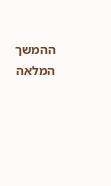ההמשך המלאה